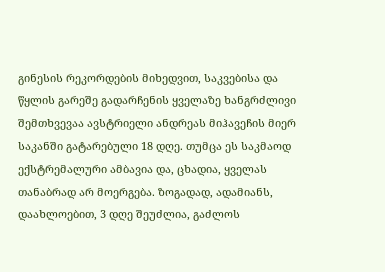გინესის რეკორდების მიხედვით, საკვებისა და წყლის გარეშე გადარჩენის ყველაზე ხანგრძლივი შემთხვევაა ავსტრიელი ანდრეას მიჰავეჩის მიერ საკანში გატარებული 18 დღე. თუმცა ეს საკმაოდ ექსტრემალური ამბავია და, ცხადია, ყველას თანაბრად არ მოერგება. ზოგადად, ადამიანს, დაახლოებით, 3 დღე შეუძლია, გაძლოს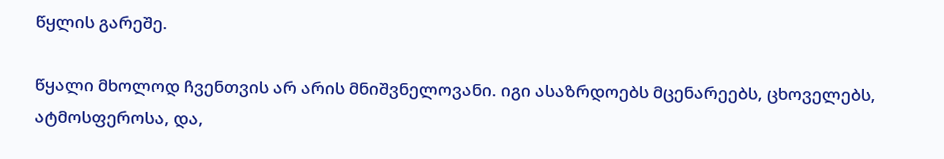წყლის გარეშე.

წყალი მხოლოდ ჩვენთვის არ არის მნიშვნელოვანი. იგი ასაზრდოებს მცენარეებს, ცხოველებს, ატმოსფეროსა, და,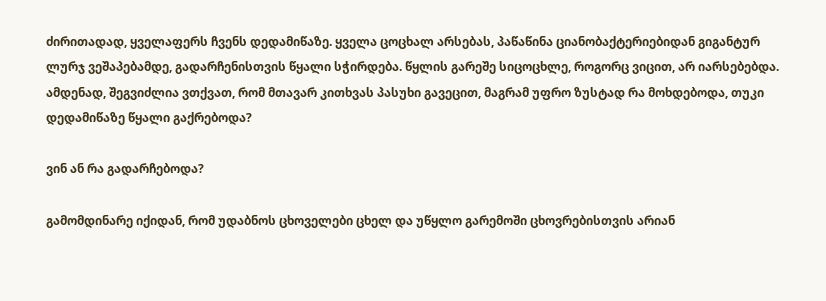ძირითადად, ყველაფერს ჩვენს დედამიწაზე. ყველა ცოცხალ არსებას, პაწაწინა ციანობაქტერიებიდან გიგანტურ ლურჯ ვეშაპებამდე, გადარჩენისთვის წყალი სჭირდება. წყლის გარეშე სიცოცხლე, როგორც ვიცით, არ იარსებებდა. ამდენად, შეგვიძლია ვთქვათ, რომ მთავარ კითხვას პასუხი გავეცით, მაგრამ უფრო ზუსტად რა მოხდებოდა, თუკი დედამიწაზე წყალი გაქრებოდა?

ვინ ან რა გადარჩებოდა?

გამომდინარე იქიდან, რომ უდაბნოს ცხოველები ცხელ და უწყლო გარემოში ცხოვრებისთვის არიან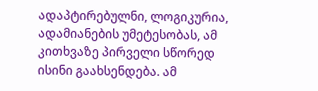ადაპტირებულნი, ლოგიკურია, ადამიანების უმეტესობას, ამ კითხვაზე პირველი სწორედ ისინი გაახსენდება. ამ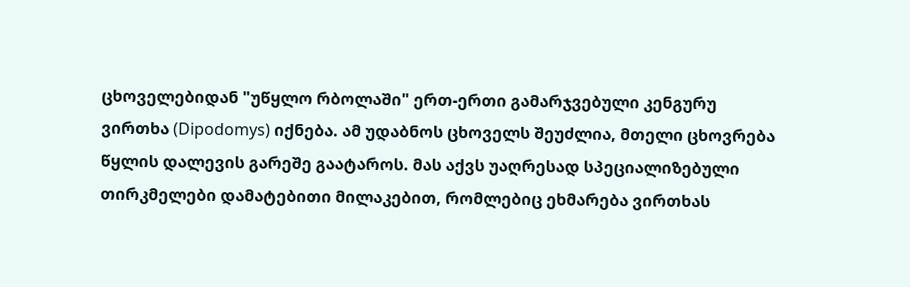ცხოველებიდან "უწყლო რბოლაში" ერთ-ერთი გამარჯვებული კენგურუ ვირთხა (Dipodomys) იქნება. ამ უდაბნოს ცხოველს შეუძლია, მთელი ცხოვრება წყლის დალევის გარეშე გაატაროს. მას აქვს უაღრესად სპეციალიზებული თირკმელები დამატებითი მილაკებით, რომლებიც ეხმარება ვირთხას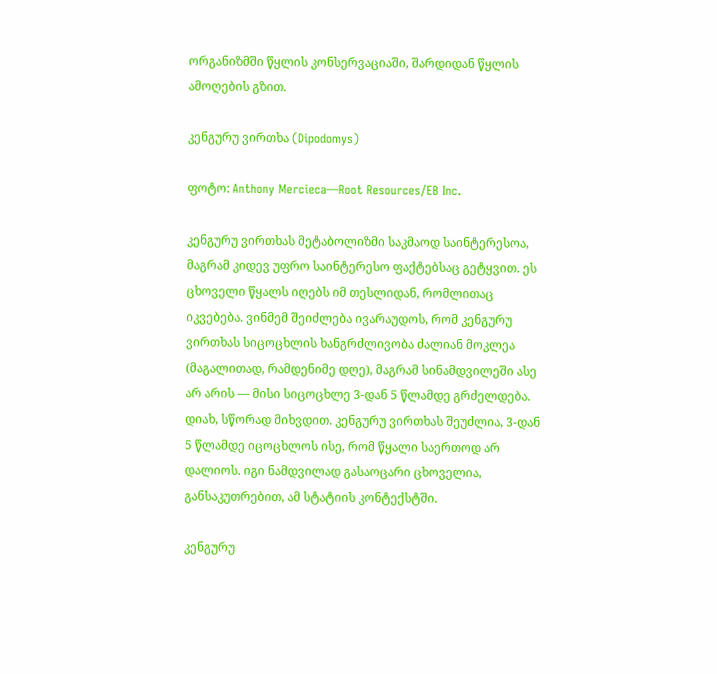ორგანიზმში წყლის კონსერვაციაში, შარდიდან წყლის ამოღების გზით.

კენგურუ ვირთხა (Dipodomys)

ფოტო: Anthony Mercieca—Root Resources/EB Inc.

კენგურუ ვირთხას მეტაბოლიზმი საკმაოდ საინტერესოა, მაგრამ კიდევ უფრო საინტერესო ფაქტებსაც გეტყვით. ეს ცხოველი წყალს იღებს იმ თესლიდან, რომლითაც იკვებება. ვინმემ შეიძლება ივარაუდოს, რომ კენგურუ ვირთხას სიცოცხლის ხანგრძლივობა ძალიან მოკლეა (მაგალითად, რამდენიმე დღე), მაგრამ სინამდვილეში ასე არ არის — მისი სიცოცხლე 3-დან 5 წლამდე გრძელდება. დიახ, სწორად მიხვდით. კენგურუ ვირთხას შეუძლია, 3-დან 5 წლამდე იცოცხლოს ისე, რომ წყალი საერთოდ არ დალიოს. იგი ნამდვილად გასაოცარი ცხოველია, განსაკუთრებით, ამ სტატიის კონტექსტში.

კენგურუ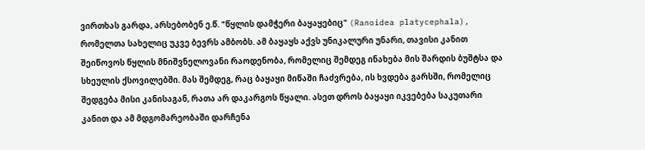ვირთხას გარდა, არსებობენ ე.წ. "წყლის დამჭერი ბაყაყებიც" (Ranoidea platycephala), რომელთა სახელიც უკვე ბევრს ამბობს. ამ ბაყაყს აქვს უნიკალური უნარი, თავისი კანით შეიწოვოს წყლის მნიშვნელოვანი რაოდენობა, რომელიც შემდეგ ინახება მის შარდის ბუშტსა და სხეულის ქსოვილებში. მას შემდეგ, რაც ბაყაყი მიწაში ჩაძვრება, ის ხვდება გარსში, რომელიც შედგება მისი კანისაგან, რათა არ დაკარგოს წყალი. ასეთ დროს ბაყაყი იკვებება საკუთარი კანით და ამ მდგომარეობაში დარჩენა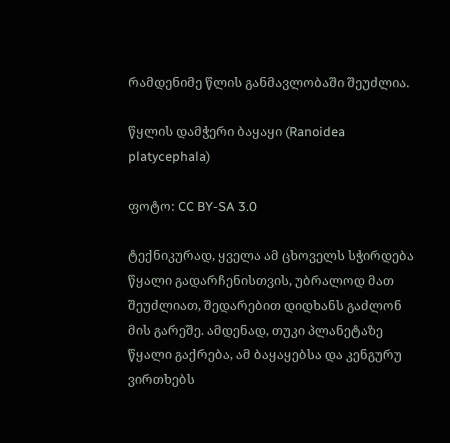რამდენიმე წლის განმავლობაში შეუძლია.

წყლის დამჭერი ბაყაყი (Ranoidea platycephala)

ფოტო: CC BY-SA 3.0

ტექნიკურად, ყველა ამ ცხოველს სჭირდება წყალი გადარჩენისთვის, უბრალოდ მათ შეუძლიათ, შედარებით დიდხანს გაძლონ მის გარეშე. ამდენად, თუკი პლანეტაზე წყალი გაქრება, ამ ბაყაყებსა და კენგურუ ვირთხებს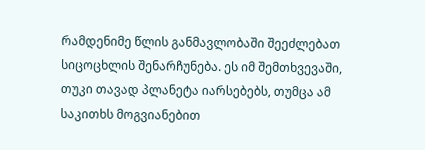რამდენიმე წლის განმავლობაში შეეძლებათ სიცოცხლის შენარჩუნება. ეს იმ შემთხვევაში, თუკი თავად პლანეტა იარსებებს, თუმცა ამ საკითხს მოგვიანებით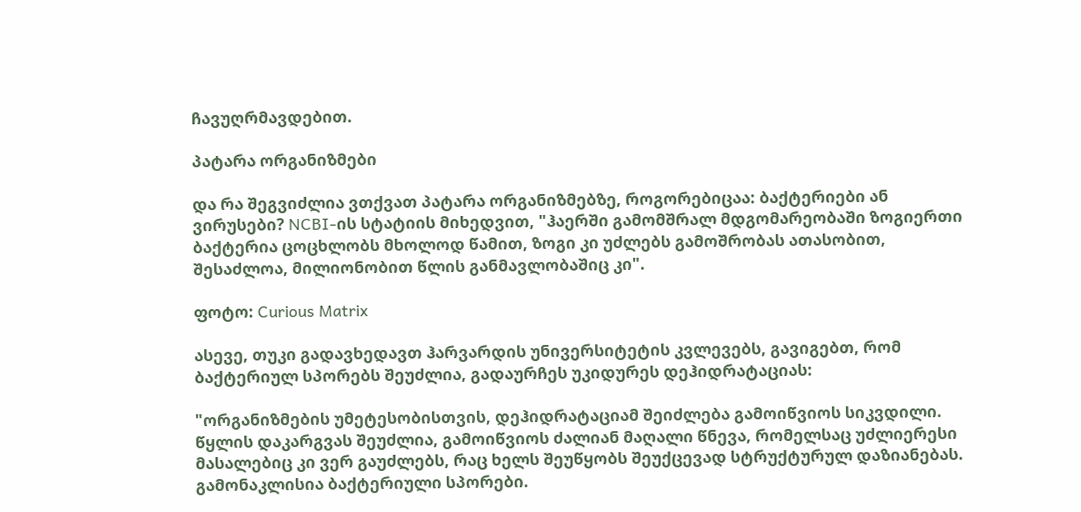ჩავუღრმავდებით.

პატარა ორგანიზმები

და რა შეგვიძლია ვთქვათ პატარა ორგანიზმებზე, როგორებიცაა: ბაქტერიები ან ვირუსები? NCBI-ის სტატიის მიხედვით, "ჰაერში გამომშრალ მდგომარეობაში ზოგიერთი ბაქტერია ცოცხლობს მხოლოდ წამით, ზოგი კი უძლებს გამოშრობას ათასობით, შესაძლოა, მილიონობით წლის განმავლობაშიც კი".

ფოტო: Curious Matrix

ასევე, თუკი გადავხედავთ ჰარვარდის უნივერსიტეტის კვლევებს, გავიგებთ, რომ ბაქტერიულ სპორებს შეუძლია, გადაურჩეს უკიდურეს დეჰიდრატაციას:

"ორგანიზმების უმეტესობისთვის, დეჰიდრატაციამ შეიძლება გამოიწვიოს სიკვდილი. წყლის დაკარგვას შეუძლია, გამოიწვიოს ძალიან მაღალი წნევა, რომელსაც უძლიერესი მასალებიც კი ვერ გაუძლებს, რაც ხელს შეუწყობს შეუქცევად სტრუქტურულ დაზიანებას. გამონაკლისია ბაქტერიული სპორები.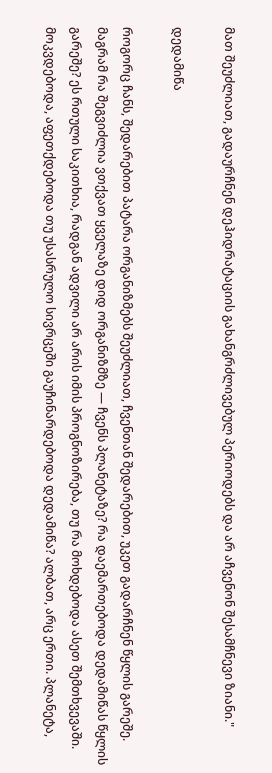მათ შეუძლიათ, გადაურჩნენ დეჰიდრატაციის გახანგრძლივებულ პერიოდებს და არ აჩვენონ შესამჩნევი ზიანი."

დედამიწა

როგორც ჩანს, შედარებით პატარა ორგანიზმებს შეუძლიათ, ჩვენთან შედარებით, უკეთ გადარჩნენ წყლის გარეშე. მაგრამ რა შეგვიძლია ვთქვათ ყველაზე დიდ ორგანიზმზე — ჩვენს პლანეტაზე? რა დაემართებოდა დედამიწას წყლის გარეშე? ეს რთული საკითხია, რადგან ადვილი არ არის იმის პროგნოზირება, თუ რა მოხდებოდა ასეთ შემთხვევაში. მოკვდებოდა, აფეთქდებოდა თუ უსასრულო სივრცეში გაუჩინარდებოდა დედამიწა? ალბათ, არც ერთი. პლანეტა,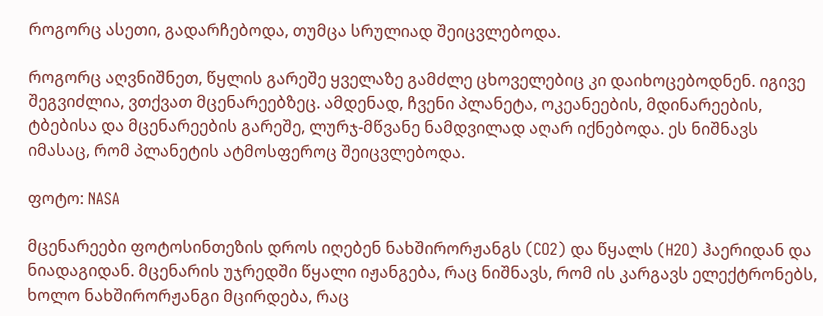როგორც ასეთი, გადარჩებოდა, თუმცა სრულიად შეიცვლებოდა.

როგორც აღვნიშნეთ, წყლის გარეშე ყველაზე გამძლე ცხოველებიც კი დაიხოცებოდნენ. იგივე შეგვიძლია, ვთქვათ მცენარეებზეც. ამდენად, ჩვენი პლანეტა, ოკეანეების, მდინარეების, ტბებისა და მცენარეების გარეშე, ლურჯ-მწვანე ნამდვილად აღარ იქნებოდა. ეს ნიშნავს იმასაც, რომ პლანეტის ატმოსფეროც შეიცვლებოდა.

ფოტო: NASA

მცენარეები ფოტოსინთეზის დროს იღებენ ნახშირორჟანგს (CO2) და წყალს (H2O) ჰაერიდან და ნიადაგიდან. მცენარის უჯრედში წყალი იჟანგება, რაც ნიშნავს, რომ ის კარგავს ელექტრონებს, ხოლო ნახშირორჟანგი მცირდება, რაც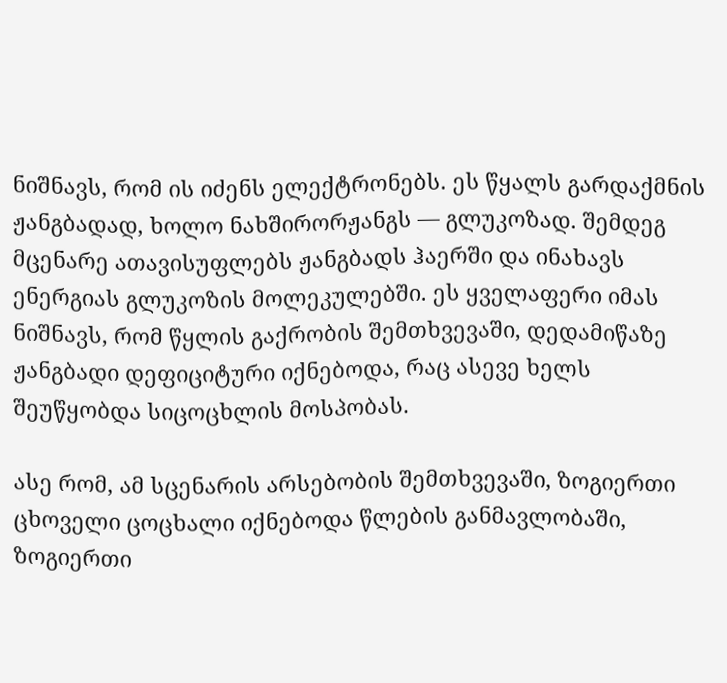ნიშნავს, რომ ის იძენს ელექტრონებს. ეს წყალს გარდაქმნის ჟანგბადად, ხოლო ნახშირორჟანგს — გლუკოზად. შემდეგ მცენარე ათავისუფლებს ჟანგბადს ჰაერში და ინახავს ენერგიას გლუკოზის მოლეკულებში. ეს ყველაფერი იმას ნიშნავს, რომ წყლის გაქრობის შემთხვევაში, დედამიწაზე ჟანგბადი დეფიციტური იქნებოდა, რაც ასევე ხელს შეუწყობდა სიცოცხლის მოსპობას.

ასე რომ, ამ სცენარის არსებობის შემთხვევაში, ზოგიერთი ცხოველი ცოცხალი იქნებოდა წლების განმავლობაში, ზოგიერთი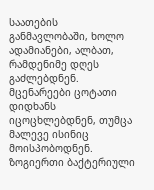საათების განმავლობაში, ხოლო ადამიანები, ალბათ, რამდენიმე დღეს გაძლებდნენ. მცენარეები ცოტათი დიდხანს იცოცხლებდნენ, თუმცა მალევე ისინიც მოისპობოდნენ. ზოგიერთი ბაქტერიული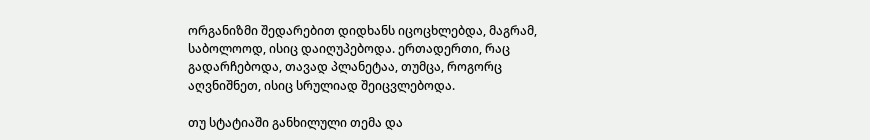ორგანიზმი შედარებით დიდხანს იცოცხლებდა, მაგრამ, საბოლოოდ, ისიც დაიღუპებოდა. ერთადერთი, რაც გადარჩებოდა, თავად პლანეტაა, თუმცა, როგორც აღვნიშნეთ, ისიც სრულიად შეიცვლებოდა.

თუ სტატიაში განხილული თემა და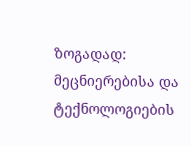ზოგადად: მეცნიერებისა და ტექნოლოგიების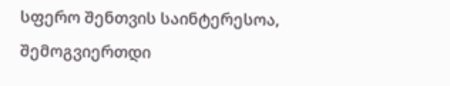სფერო შენთვის საინტერესოა, შემოგვიერთდი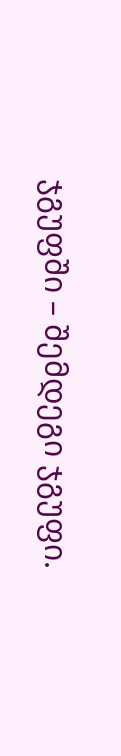ჯგუფში – შემდეგი ჯგუფი.